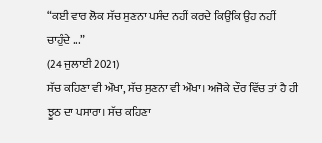“ਕਈ ਵਾਰ ਲੋਕ ਸੱਚ ਸੁਣਨਾ ਪਸੰਦ ਨਹੀਂ ਕਰਦੇ ਕਿਉਂਕਿ ਉਹ ਨਹੀਂ ਚਾਹੁੰਦੇ ...”
(24 ਜੁਲਾਈ 2021)
ਸੱਚ ਕਹਿਣਾ ਵੀ ਔਖਾ, ਸੱਚ ਸੁਣਨਾ ਵੀ ਔਖਾ। ਅਜੋਕੇ ਦੌਰ ਵਿੱਚ ਤਾਂ ਹੈ ਹੀ ਝੂਠ ਦਾ ਪਸਾਰਾ। ਸੱਚ ਕਹਿਣਾ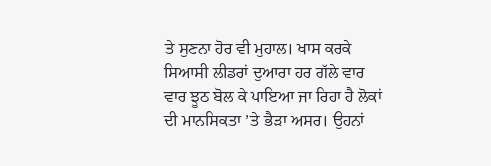ਤੇ ਸੁਣਨਾ ਹੋਰ ਵੀ ਮੁਹਾਲ। ਖਾਸ ਕਰਕੇ ਸਿਆਸੀ ਲੀਡਰਾਂ ਦੁਆਰਾ ਹਰ ਗੱਲੇ ਵਾਰ ਵਾਰ ਝੂਠ ਬੋਲ ਕੇ ਪਾਇਆ ਜਾ ਰਿਹਾ ਹੈ ਲੋਕਾਂ ਦੀ ਮਾਨਸਿਕਤਾ ’ਤੇ ਭੈੜਾ ਅਸਰ। ਉਹਨਾਂ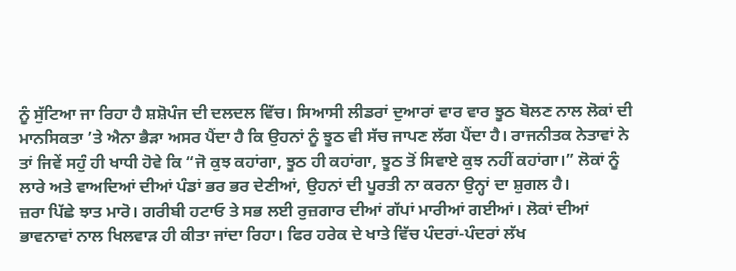ਨੂੰ ਸੁੱਟਿਆ ਜਾ ਰਿਹਾ ਹੈ ਸ਼ਸ਼ੋਪੰਜ ਦੀ ਦਲਦਲ ਵਿੱਚ। ਸਿਆਸੀ ਲੀਡਰਾਂ ਦੁਆਰਾਂ ਵਾਰ ਵਾਰ ਝੂਠ ਬੋਲਣ ਨਾਲ ਲੋਕਾਂ ਦੀ ਮਾਨਸਿਕਤਾ ’ਤੇ ਐਨਾ ਭੈੜਾ ਅਸਰ ਪੈਂਦਾ ਹੈ ਕਿ ਉਹਨਾਂ ਨੂੰ ਝੂਠ ਵੀ ਸੱਚ ਜਾਪਣ ਲੱਗ ਪੈਂਦਾ ਹੈ। ਰਾਜਨੀਤਕ ਨੇਤਾਵਾਂ ਨੇ ਤਾਂ ਜਿਵੇਂ ਸਹੁੰ ਹੀ ਖਾਧੀ ਹੋਵੇ ਕਿ “ਜੋ ਕੁਝ ਕਹਾਂਗਾ, ਝੂਠ ਹੀ ਕਹਾਂਗਾ, ਝੂਠ ਤੋਂ ਸਿਵਾਏ ਕੁਝ ਨਹੀਂ ਕਹਾਂਗਾ।” ਲੋਕਾਂ ਨੂੰ ਲਾਰੇ ਅਤੇ ਵਾਅਦਿਆਂ ਦੀਆਂ ਪੰਡਾਂ ਭਰ ਭਰ ਦੇਣੀਆਂ, ਉਹਨਾਂ ਦੀ ਪੂਰਤੀ ਨਾ ਕਰਨਾ ਉਨ੍ਹਾਂ ਦਾ ਸ਼ੁਗਲ ਹੈ।
ਜ਼ਰਾ ਪਿੱਛੇ ਝਾਤ ਮਾਰੋ। ਗਰੀਬੀ ਹਟਾਓ ਤੇ ਸਭ ਲਈ ਰੁਜ਼ਗਾਰ ਦੀਆਂ ਗੱਪਾਂ ਮਾਰੀਆਂ ਗਈਆਂ। ਲੋਕਾਂ ਦੀਆਂ ਭਾਵਨਾਵਾਂ ਨਾਲ ਖਿਲਵਾੜ ਹੀ ਕੀਤਾ ਜਾਂਦਾ ਰਿਹਾ। ਫਿਰ ਹਰੇਕ ਦੇ ਖਾਤੇ ਵਿੱਚ ਪੰਦਰਾਂ-ਪੰਦਰਾਂ ਲੱਖ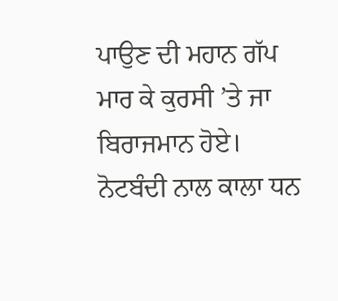ਪਾਉਣ ਦੀ ਮਹਾਨ ਗੱਪ ਮਾਰ ਕੇ ਕੁਰਸੀ ’ਤੇ ਜਾ ਬਿਰਾਜਮਾਨ ਹੋਏ। ਨੋਟਬੰਦੀ ਨਾਲ ਕਾਲਾ ਧਨ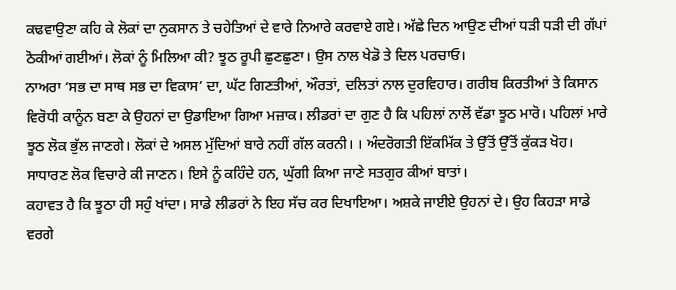ਕਢਵਾਉਣਾ ਕਹਿ ਕੇ ਲੋਕਾਂ ਦਾ ਨੁਕਸਾਨ ਤੇ ਚਹੇਤਿਆਂ ਦੇ ਵਾਰੇ ਨਿਆਰੇ ਕਰਵਾਏ ਗਏ। ਅੱਛੇ ਦਿਨ ਆਉਣ ਦੀਆਂ ਧੜੀ ਧੜੀ ਦੀ ਗੱਪਾਂ ਠੋਕੀਆਂ ਗਈਆਂ। ਲੋਕਾਂ ਨੂੰ ਮਿਲਿਆ ਕੀ? ਝੂਠ ਰੂਪੀ ਛੁਣਛੁਣਾ। ਉਸ ਨਾਲ ਖੇਡੋ ਤੇ ਦਿਲ ਪਰਚਾਓ।
ਨਾਅਰਾ ‘ਸਭ ਦਾ ਸਾਥ ਸਭ ਦਾ ਵਿਕਾਸ’ ਦਾ, ਘੱਟ ਗਿਣਤੀਆਂ, ਔਰਤਾਂ, ਦਲਿਤਾਂ ਨਾਲ ਦੁਰਵਿਹਾਰ। ਗਰੀਬ ਕਿਰਤੀਆਂ ਤੇ ਕਿਸਾਨ ਵਿਰੋਧੀ ਕਾਨੂੰਨ ਬਣਾ ਕੇ ਉਹਨਾਂ ਦਾ ਉਡਾਇਆ ਗਿਆ ਮਜ਼ਾਕ। ਲੀਡਰਾਂ ਦਾ ਗੁਣ ਹੈ ਕਿ ਪਹਿਲਾਂ ਨਾਲੋਂ ਵੱਡਾ ਝੂਠ ਮਾਰੋ। ਪਹਿਲਾਂ ਮਾਰੇ ਝੂਠ ਲੋਕ ਭੁੱਲ ਜਾਣਗੇ। ਲੋਕਾਂ ਦੇ ਅਸਲ ਮੁੱਦਿਆਂ ਬਾਰੇ ਨਹੀਂ ਗੱਲ ਕਰਨੀ। । ਅੰਦਰੋਗਤੀ ਇੱਕਮਿੱਕ ਤੇ ਉੱਤੋਂ ਉੱਤੋਂ ਕੁੱਕੜ ਖੋਹ। ਸਾਧਾਰਣ ਲੋਕ ਵਿਚਾਰੇ ਕੀ ਜਾਣਨ। ਇਸੇ ਨੂੰ ਕਹਿੰਦੇ ਹਨ, ਘੁੱਗੀ ਕਿਆ ਜਾਣੇ ਸਤਗੁਰ ਕੀਆਂ ਬਾਤਾਂ।
ਕਹਾਵਤ ਹੈ ਕਿ ਝੂਠਾ ਹੀ ਸਹੁੰ ਖਾਂਦਾ। ਸਾਡੇ ਲੀਡਰਾਂ ਨੇ ਇਹ ਸੱਚ ਕਰ ਦਿਖਾਇਆ। ਅਸ਼ਕੇ ਜਾਈਏ ਉਹਨਾਂ ਦੇ। ਉਹ ਕਿਹੜਾ ਸਾਡੇ ਵਰਗੇ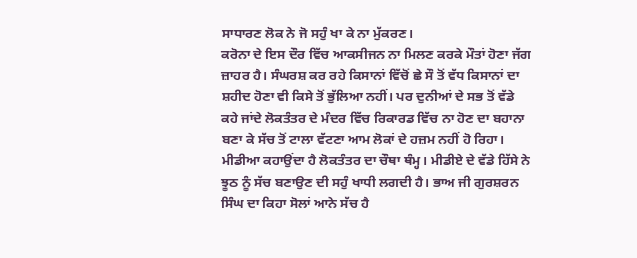ਸਾਧਾਰਣ ਲੋਕ ਨੇ ਜੋ ਸਹੁੰ ਖਾ ਕੇ ਨਾ ਮੁੱਕਰਣ।
ਕਰੋਨਾ ਦੇ ਇਸ ਦੌਰ ਵਿੱਚ ਆਕਸੀਜਨ ਨਾ ਮਿਲਣ ਕਰਕੇ ਮੌਤਾਂ ਹੋਣਾ ਜੱਗ ਜ਼ਾਹਰ ਹੈ। ਸੰਘਰਸ਼ ਕਰ ਰਹੇ ਕਿਸਾਨਾਂ ਵਿੱਚੋਂ ਛੇ ਸੌ ਤੋਂ ਵੱਧ ਕਿਸਾਨਾਂ ਦਾ ਸ਼ਹੀਦ ਹੋਣਾ ਵੀ ਕਿਸੇ ਤੋਂ ਭੁੱਲਿਆ ਨਹੀਂ। ਪਰ ਦੁਨੀਆਂ ਦੇ ਸਭ ਤੋਂ ਵੱਡੇ ਕਹੇ ਜਾਂਦੇ ਲੋਕਤੰਤਰ ਦੇ ਮੰਦਰ ਵਿੱਚ ਰਿਕਾਰਡ ਵਿੱਚ ਨਾ ਹੋਣ ਦਾ ਬਹਾਨਾ ਬਣਾ ਕੇ ਸੱਚ ਤੋਂ ਟਾਲਾ ਵੱਟਣਾ ਆਮ ਲੋਕਾਂ ਦੇ ਹਜ਼ਮ ਨਹੀਂ ਹੋ ਰਿਹਾ।
ਮੀਡੀਆ ਕਹਾਉਂਦਾ ਹੈ ਲੋਕਤੰਤਰ ਦਾ ਚੌਥਾ ਥੰਮ੍ਹ। ਮੀਡੀਏ ਦੇ ਵੱਡੇ ਹਿੱਸੇ ਨੇ ਝੂਠ ਨੂੰ ਸੱਚ ਬਣਾਉਣ ਦੀ ਸਹੁੰ ਖਾਧੀ ਲਗਦੀ ਹੈ। ਭਾਅ ਜੀ ਗੁਰਸ਼ਰਨ ਸਿੰਘ ਦਾ ਕਿਹਾ ਸੋਲਾਂ ਆਨੇ ਸੱਚ ਹੈ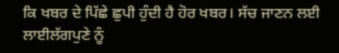ਕਿ ਖਬਰ ਦੇ ਪਿੱਛੇ ਛੁਪੀ ਹੁੰਦੀ ਹੈ ਹੋਰ ਖਬਰ। ਸੱਚ ਜਾਣਨ ਲਈ ਲਾਈਲੱਗਪੁਣੇ ਨੂੰ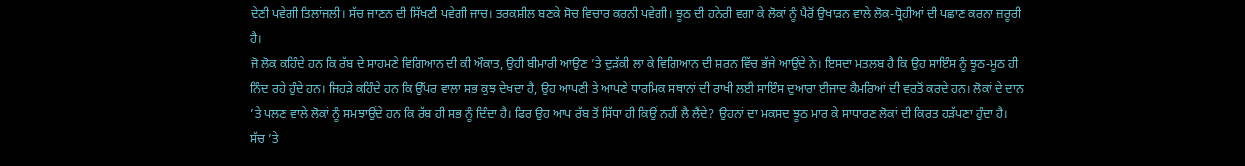ਦੇਣੀ ਪਵੇਗੀ ਤਿਲਾਂਜਲੀ। ਸੱਚ ਜਾਣਨ ਦੀ ਸਿੱਖਣੀ ਪਵੇਗੀ ਜਾਚ। ਤਰਕਸ਼ੀਲ ਬਣਕੇ ਸੋਚ ਵਿਚਾਰ ਕਰਨੀ ਪਵੇਗੀ। ਝੂਠ ਦੀ ਹਨੇਰੀ ਵਗਾ ਕੇ ਲੋਕਾਂ ਨੂੰ ਪੈਰੋਂ ਉਖਾੜਨ ਵਾਲੇ ਲੋਕ-ਧ੍ਰੋਹੀਆਂ ਦੀ ਪਛਾਣ ਕਰਨਾ ਜ਼ਰੂਰੀ ਹੈ।
ਜੋ ਲੋਕ ਕਹਿੰਦੇ ਹਨ ਕਿ ਰੱਬ ਦੇ ਸਾਹਮਣੇ ਵਿਗਿਆਨ ਦੀ ਕੀ ਔਕਾਤ, ਉਹੀ ਬੀਮਾਰੀ ਆਉਣ ’ਤੇ ਦੁੜੱਕੀ ਲਾ ਕੇ ਵਿਗਿਆਨ ਦੀ ਸ਼ਰਨ ਵਿੱਚ ਭੱਜੇ ਆਉਂਦੇ ਨੇ। ਇਸਦਾ ਮਤਲਬ ਹੈ ਕਿ ਉਹ ਸਾਇੰਸ ਨੂੰ ਝੂਠ-ਮੂਠ ਹੀ ਨਿੰਦ ਰਹੇ ਹੁੰਦੇ ਹਨ। ਜਿਹੜੇ ਕਹਿੰਦੇ ਹਨ ਕਿ ਉੱਪਰ ਵਾਲਾ ਸਭ ਕੁਝ ਦੇਖਦਾ ਹੈ, ਉਹ ਆਪਣੀ ਤੇ ਆਪਣੇ ਧਾਰਮਿਕ ਸਥਾਨਾਂ ਦੀ ਰਾਖੀ ਲਈ ਸਾਇੰਸ ਦੁਆਰਾ ਈਜਾਦ ਕੈਮਰਿਆਂ ਦੀ ਵਰਤੋਂ ਕਰਦੇ ਹਨ। ਲੋਕਾਂ ਦੇ ਦਾਨ ’ਤੇ ਪਲਣ ਵਾਲੇ ਲੋਕਾਂ ਨੂੰ ਸਮਝਾਉਂਦੇ ਹਨ ਕਿ ਰੱਬ ਹੀ ਸਭ ਨੂੰ ਦਿੰਦਾ ਹੈ। ਫਿਰ ਉਹ ਆਪ ਰੱਬ ਤੋਂ ਸਿੱਧਾ ਹੀ ਕਿਉਂ ਨਹੀਂ ਲੈ ਲੈਂਦੇ? ਉਹਨਾਂ ਦਾ ਮਕਸਦ ਝੂਠ ਮਾਰ ਕੇ ਸਾਧਾਰਣ ਲੋਕਾਂ ਦੀ ਕਿਰਤ ਹੜੱਪਣਾ ਹੁੰਦਾ ਹੈ।
ਸੱਚ ’ਤੇ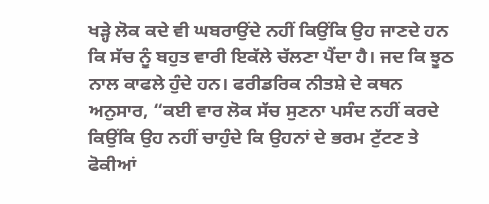ਖੜ੍ਹੇ ਲੋਕ ਕਦੇ ਵੀ ਘਬਰਾਉਂਦੇ ਨਹੀਂ ਕਿਉਂਕਿ ਉਹ ਜਾਣਦੇ ਹਨ ਕਿ ਸੱਚ ਨੂੰ ਬਹੁਤ ਵਾਰੀ ਇਕੱਲੇ ਚੱਲਣਾ ਪੈਂਦਾ ਹੈ। ਜਦ ਕਿ ਝੂਠ ਨਾਲ ਕਾਫਲੇ ਹੁੰਦੇ ਹਨ। ਫਰੀਡਰਿਕ ਨੀਤਸ਼ੇ ਦੇ ਕਥਨ ਅਨੁਸਾਰ, “ਕਈ ਵਾਰ ਲੋਕ ਸੱਚ ਸੁਣਨਾ ਪਸੰਦ ਨਹੀਂ ਕਰਦੇ ਕਿਉਂਕਿ ਉਹ ਨਹੀਂ ਚਾਹੁੰਦੇ ਕਿ ਉਹਨਾਂ ਦੇ ਭਰਮ ਟੁੱਟਣ ਤੇ ਫੋਕੀਆਂ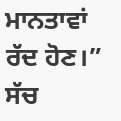ਮਾਨਤਾਵਾਂ ਰੱਦ ਹੋਣ।”
ਸੱਚ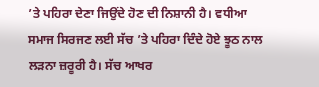’ਤੇ ਪਹਿਰਾ ਦੇਣਾ ਜਿਉਂਦੇ ਹੋਣ ਦੀ ਨਿਸ਼ਾਨੀ ਹੈ। ਵਧੀਆ ਸਮਾਜ ਸਿਰਜਣ ਲਈ ਸੱਚ ’ਤੇ ਪਹਿਰਾ ਦਿੰਦੇ ਹੋਏ ਝੂਠ ਨਾਲ ਲੜਨਾ ਜ਼ਰੂਰੀ ਹੈ। ਸੱਚ ਆਖਰ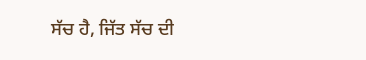ਸੱਚ ਹੈ, ਜਿੱਤ ਸੱਚ ਦੀ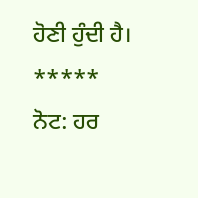ਹੋਣੀ ਹੁੰਦੀ ਹੈ।
*****
ਨੋਟ: ਹਰ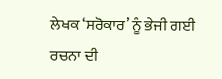ਲੇਖਕ ‘ਸਰੋਕਾਰ’ ਨੂੰ ਭੇਜੀ ਗਈ ਰਚਨਾ ਦੀ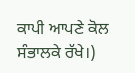ਕਾਪੀ ਆਪਣੇ ਕੋਲ ਸੰਭਾਲਕੇ ਰੱਖੇ।)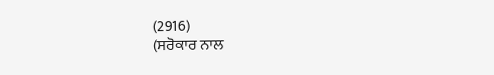(2916)
(ਸਰੋਕਾਰ ਨਾਲ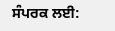ਸੰਪਰਕ ਲਈ: